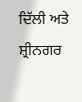ਦਿੱਲੀ ਅਤੇ ਸ਼੍ਰੀਨਗਰ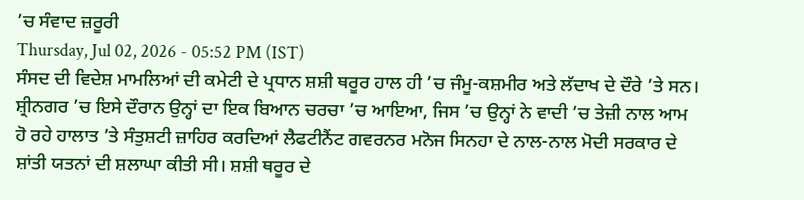’ਚ ਸੰਵਾਦ ਜ਼ਰੂਰੀ
Thursday, Jul 02, 2026 - 05:52 PM (IST)
ਸੰਸਦ ਦੀ ਵਿਦੇਸ਼ ਮਾਮਲਿਆਂ ਦੀ ਕਮੇਟੀ ਦੇ ਪ੍ਰਧਾਨ ਸ਼ਸ਼ੀ ਥਰੂਰ ਹਾਲ ਹੀ ’ਚ ਜੰਮੂ-ਕਸ਼ਮੀਰ ਅਤੇ ਲੱਦਾਖ ਦੇ ਦੌਰੇ ’ਤੇ ਸਨ। ਸ਼੍ਰੀਨਗਰ ’ਚ ਇਸੇ ਦੌਰਾਨ ਉਨ੍ਹਾਂ ਦਾ ਇਕ ਬਿਆਨ ਚਰਚਾ ’ਚ ਆਇਆ, ਜਿਸ ’ਚ ਉਨ੍ਹਾਂ ਨੇ ਵਾਦੀ ’ਚ ਤੇਜ਼ੀ ਨਾਲ ਆਮ ਹੋ ਰਹੇ ਹਾਲਾਤ ’ਤੇ ਸੰਤੁਸ਼ਟੀ ਜ਼ਾਹਿਰ ਕਰਦਿਆਂ ਲੈਫਟੀਨੈਂਟ ਗਵਰਨਰ ਮਨੋਜ ਸਿਨਹਾ ਦੇ ਨਾਲ-ਨਾਲ ਮੋਦੀ ਸਰਕਾਰ ਦੇ ਸ਼ਾਂਤੀ ਯਤਨਾਂ ਦੀ ਸ਼ਲਾਘਾ ਕੀਤੀ ਸੀ। ਸ਼ਸ਼ੀ ਥਰੂਰ ਦੇ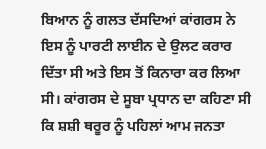ਬਿਆਨ ਨੂੰ ਗਲਤ ਦੱਸਦਿਆਂ ਕਾਂਗਰਸ ਨੇ ਇਸ ਨੂੰ ਪਾਰਟੀ ਲਾਈਨ ਦੇ ਉਲਟ ਕਰਾਰ ਦਿੱਤਾ ਸੀ ਅਤੇ ਇਸ ਤੋਂ ਕਿਨਾਰਾ ਕਰ ਲਿਆ ਸੀ। ਕਾਂਗਰਸ ਦੇ ਸੂਬਾ ਪ੍ਰਧਾਨ ਦਾ ਕਹਿਣਾ ਸੀ ਕਿ ਸ਼ਸ਼ੀ ਥਰੂਰ ਨੂੰ ਪਹਿਲਾਂ ਆਮ ਜਨਤਾ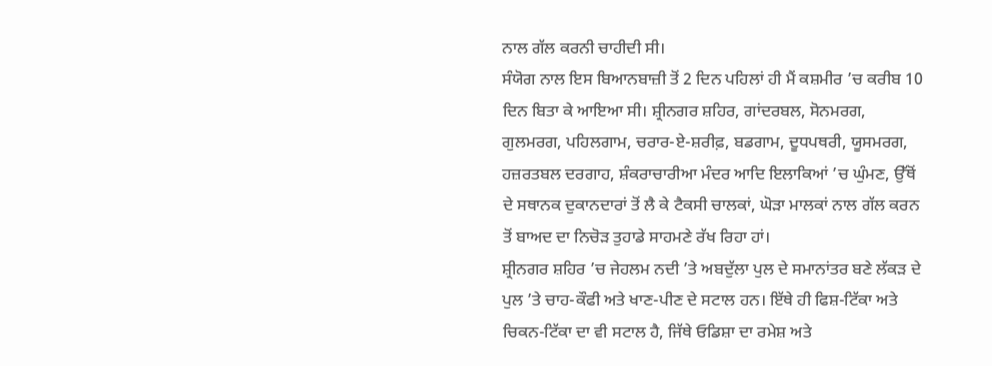ਨਾਲ ਗੱਲ ਕਰਨੀ ਚਾਹੀਦੀ ਸੀ।
ਸੰਯੋਗ ਨਾਲ ਇਸ ਬਿਆਨਬਾਜ਼ੀ ਤੋਂ 2 ਦਿਨ ਪਹਿਲਾਂ ਹੀ ਮੈਂ ਕਸ਼ਮੀਰ ’ਚ ਕਰੀਬ 10 ਦਿਨ ਬਿਤਾ ਕੇ ਆਇਆ ਸੀ। ਸ਼੍ਰੀਨਗਰ ਸ਼ਹਿਰ, ਗਾਂਦਰਬਲ, ਸੋਨਮਰਗ, ਗੁਲਮਰਗ, ਪਹਿਲਗਾਮ, ਚਰਾਰ-ਏ-ਸ਼ਰੀਫ਼, ਬਡਗਾਮ, ਦੂਧਪਥਰੀ, ਯੂਸਮਰਗ, ਹਜ਼ਰਤਬਲ ਦਰਗਾਹ, ਸ਼ੰਕਰਾਚਾਰੀਆ ਮੰਦਰ ਆਦਿ ਇਲਾਕਿਆਂ ’ਚ ਘੁੰਮਣ, ਉੱਥੋਂ ਦੇ ਸਥਾਨਕ ਦੁਕਾਨਦਾਰਾਂ ਤੋਂ ਲੈ ਕੇ ਟੈਕਸੀ ਚਾਲਕਾਂ, ਘੋੜਾ ਮਾਲਕਾਂ ਨਾਲ ਗੱਲ ਕਰਨ ਤੋਂ ਬਾਅਦ ਦਾ ਨਿਚੋੜ ਤੁਹਾਡੇ ਸਾਹਮਣੇ ਰੱਖ ਰਿਹਾ ਹਾਂ।
ਸ਼੍ਰੀਨਗਰ ਸ਼ਹਿਰ ’ਚ ਜੇਹਲਮ ਨਦੀ ’ਤੇ ਅਬਦੁੱਲਾ ਪੁਲ ਦੇ ਸਮਾਨਾਂਤਰ ਬਣੇ ਲੱਕੜ ਦੇ ਪੁਲ ’ਤੇ ਚਾਹ-ਕੌਫੀ ਅਤੇ ਖਾਣ-ਪੀਣ ਦੇ ਸਟਾਲ ਹਨ। ਇੱਥੇ ਹੀ ਫਿਸ਼-ਟਿੱਕਾ ਅਤੇ ਚਿਕਨ-ਟਿੱਕਾ ਦਾ ਵੀ ਸਟਾਲ ਹੈ, ਜਿੱਥੇ ਓਡਿਸ਼ਾ ਦਾ ਰਮੇਸ਼ ਅਤੇ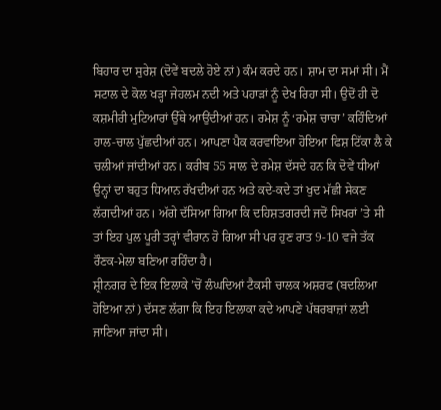ਬਿਹਾਰ ਦਾ ਸੁਰੇਸ਼ (ਦੋਵੇਂ ਬਦਲੇ ਹੋਏ ਨਾਂ) ਕੰਮ ਕਰਦੇ ਹਨ। ਸ਼ਾਮ ਦਾ ਸਮਾਂ ਸੀ। ਮੈਂ ਸਟਾਲ ਦੇ ਕੋਲ ਖੜ੍ਹਾ ਜੇਹਲਮ ਨਦੀ ਅਤੇ ਪਹਾੜਾਂ ਨੂੰ ਦੇਖ ਰਿਹਾ ਸੀ। ਉਦੋਂ ਹੀ ਦੋ ਕਸ਼ਮੀਰੀ ਮੁਟਿਆਰਾਂ ਉੱਥੇ ਆਉਂਦੀਆਂ ਹਨ। ਰਮੇਸ਼ ਨੂੰ ‘ਰਮੇਸ਼ ਚਾਚਾ’ ਕਹਿੰਦਿਆਂ ਹਾਲ-ਚਾਲ ਪੁੱਛਦੀਆਂ ਹਨ। ਆਪਣਾ ਪੈਕ ਕਰਵਾਇਆ ਹੋਇਆ ਫਿਸ਼ ਟਿੱਕਾ ਲੈ ਕੇ ਚਲੀਆਂ ਜਾਂਦੀਆਂ ਹਨ। ਕਰੀਬ 55 ਸਾਲ ਦੇ ਰਮੇਸ਼ ਦੱਸਦੇ ਹਨ ਕਿ ਦੋਵੇਂ ਧੀਆਂ ਉਨ੍ਹਾਂ ਦਾ ਬਹੁਤ ਧਿਆਨ ਰੱਖਦੀਆਂ ਹਨ ਅਤੇ ਕਦੇ-ਕਦੇ ਤਾਂ ਖੁਦ ਮੱਛੀ ਸੇਕਣ ਲੱਗਦੀਆਂ ਹਨ। ਅੱਗੇ ਦੱਸਿਆ ਗਿਆ ਕਿ ਦਹਿਸ਼ਤਗਰਦੀ ਜਦੋਂ ਸਿਖਰਾਂ ’ਤੇ ਸੀ ਤਾਂ ਇਹ ਪੁਲ ਪੂਰੀ ਤਰ੍ਹਾਂ ਵੀਰਾਨ ਹੋ ਗਿਆ ਸੀ ਪਰ ਹੁਣ ਰਾਤ 9-10 ਵਜੇ ਤੱਕ ਰੌਣਕ-ਮੇਲਾ ਬਣਿਆ ਰਹਿੰਦਾ ਹੈ।
ਸ਼੍ਰੀਨਗਰ ਦੇ ਇਕ ਇਲਾਕੇ ’ਚੋਂ ਲੰਘਦਿਆਂ ਟੈਕਸੀ ਚਾਲਕ ਅਸ਼ਰਫ (ਬਦਲਿਆ ਹੋਇਆ ਨਾਂ) ਦੱਸਣ ਲੱਗਾ ਕਿ ਇਹ ਇਲਾਕਾ ਕਦੇ ਆਪਣੇ ਪੱਥਰਬਾਜ਼ਾਂ ਲਈ ਜਾਣਿਆ ਜਾਂਦਾ ਸੀ।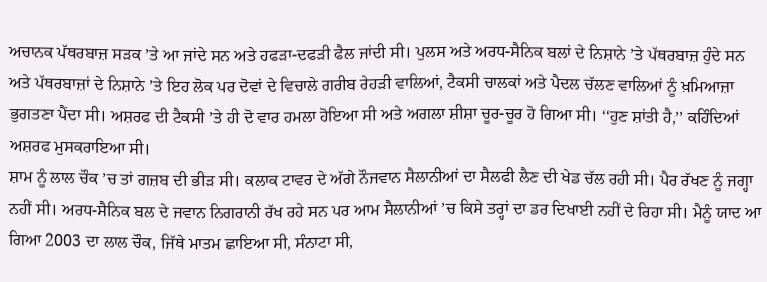ਅਚਾਨਕ ਪੱਥਰਬਾਜ਼ ਸੜਕ ’ਤੇ ਆ ਜਾਂਦੇ ਸਨ ਅਤੇ ਹਫੜਾ-ਦਫੜੀ ਫੈਲ ਜਾਂਦੀ ਸੀ। ਪੁਲਸ ਅਤੇ ਅਰਧ-ਸੈਨਿਕ ਬਲਾਂ ਦੇ ਨਿਸ਼ਾਨੇ ’ਤੇ ਪੱਥਰਬਾਜ਼ ਹੁੰਦੇ ਸਨ ਅਤੇ ਪੱਥਰਬਾਜ਼ਾਂ ਦੇ ਨਿਸ਼ਾਨੇ ’ਤੇ ਇਹ ਲੋਕ ਪਰ ਦੋਵਾਂ ਦੇ ਵਿਚਾਲੇ ਗਰੀਬ ਰੇਹੜੀ ਵਾਲਿਆਂ, ਟੈਕਸੀ ਚਾਲਕਾਂ ਅਤੇ ਪੈਦਲ ਚੱਲਣ ਵਾਲਿਆਂ ਨੂੰ ਖ਼ਮਿਆਜ਼ਾ ਭੁਗਤਣਾ ਪੈਂਦਾ ਸੀ। ਅਸ਼ਰਫ ਦੀ ਟੈਕਸੀ ’ਤੇ ਹੀ ਦੋ ਵਾਰ ਹਮਲਾ ਹੋਇਆ ਸੀ ਅਤੇ ਅਗਲਾ ਸ਼ੀਸ਼ਾ ਚੂਰ-ਚੂਰ ਹੋ ਗਿਆ ਸੀ। ‘‘ਹੁਣ ਸ਼ਾਂਤੀ ਹੈ,’’ ਕਹਿੰਦਿਆਂ ਅਸ਼ਰਫ ਮੁਸਕਰਾਇਆ ਸੀ।
ਸ਼ਾਮ ਨੂੰ ਲਾਲ ਚੌਕ ’ਚ ਤਾਂ ਗਜ਼ਬ ਦੀ ਭੀੜ ਸੀ। ਕਲਾਕ ਟਾਵਰ ਦੇ ਅੱਗੇ ਨੌਜਵਾਨ ਸੈਲਾਨੀਆਂ ਦਾ ਸੈਲਫੀ ਲੈਣ ਦੀ ਖੇਡ ਚੱਲ ਰਹੀ ਸੀ। ਪੈਰ ਰੱਖਣ ਨੂੰ ਜਗ੍ਹਾ ਨਹੀਂ ਸੀ। ਅਰਧ-ਸੈਨਿਕ ਬਲ ਦੇ ਜਵਾਨ ਨਿਗਰਾਨੀ ਰੱਖ ਰਹੇ ਸਨ ਪਰ ਆਮ ਸੈਲਾਨੀਆਂ ’ਚ ਕਿਸੇ ਤਰ੍ਹਾਂ ਦਾ ਡਰ ਦਿਖਾਈ ਨਹੀਂ ਦੇ ਰਿਹਾ ਸੀ। ਮੈਨੂੰ ਯਾਦ ਆ ਗਿਆ 2003 ਦਾ ਲਾਲ ਚੌਕ, ਜਿੱਥੇ ਮਾਤਮ ਛਾਇਆ ਸੀ, ਸੰਨਾਟਾ ਸੀ,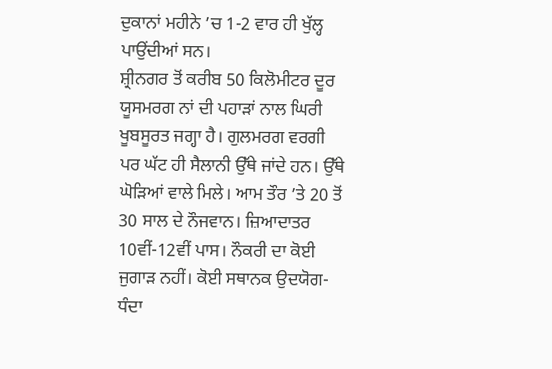ਦੁਕਾਨਾਂ ਮਹੀਨੇ ’ਚ 1-2 ਵਾਰ ਹੀ ਖੁੱਲ੍ਹ ਪਾਉਂਦੀਆਂ ਸਨ।
ਸ਼੍ਰੀਨਗਰ ਤੋਂ ਕਰੀਬ 50 ਕਿਲੋਮੀਟਰ ਦੂਰ ਯੂਸਮਰਗ ਨਾਂ ਦੀ ਪਹਾੜਾਂ ਨਾਲ ਘਿਰੀ ਖੂਬਸੂਰਤ ਜਗ੍ਹਾ ਹੈ। ਗੁਲਮਰਗ ਵਰਗੀ ਪਰ ਘੱਟ ਹੀ ਸੈਲਾਨੀ ਉੱਥੇ ਜਾਂਦੇ ਹਨ। ਉੱਥੇ ਘੋੜਿਆਂ ਵਾਲੇ ਮਿਲੇ। ਆਮ ਤੌਰ ’ਤੇ 20 ਤੋਂ 30 ਸਾਲ ਦੇ ਨੌਜਵਾਨ। ਜ਼ਿਆਦਾਤਰ 10ਵੀਂ-12ਵੀਂ ਪਾਸ। ਨੌਕਰੀ ਦਾ ਕੋਈ ਜੁਗਾੜ ਨਹੀਂ। ਕੋਈ ਸਥਾਨਕ ਉਦਯੋਗ-ਧੰਦਾ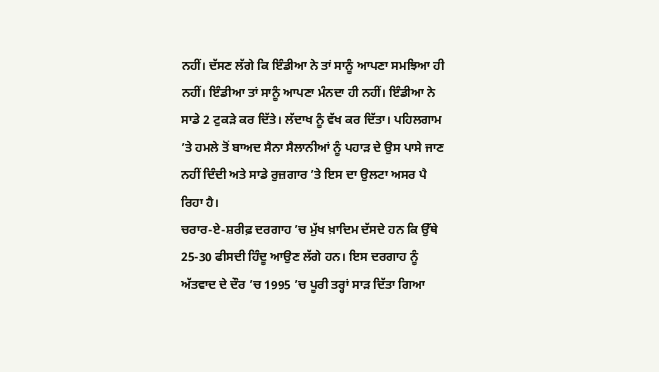ਨਹੀਂ। ਦੱਸਣ ਲੱਗੇ ਕਿ ਇੰਡੀਆ ਨੇ ਤਾਂ ਸਾਨੂੰ ਆਪਣਾ ਸਮਝਿਆ ਹੀ ਨਹੀਂ। ਇੰਡੀਆ ਤਾਂ ਸਾਨੂੰ ਆਪਣਾ ਮੰਨਦਾ ਹੀ ਨਹੀਂ। ਇੰਡੀਆ ਨੇ ਸਾਡੇ 2 ਟੁਕੜੇ ਕਰ ਦਿੱਤੇ। ਲੱਦਾਖ ਨੂੰ ਵੱਖ ਕਰ ਦਿੱਤਾ। ਪਹਿਲਗਾਮ ’ਤੇ ਹਮਲੇ ਤੋਂ ਬਾਅਦ ਸੈਨਾ ਸੈਲਾਨੀਆਂ ਨੂੰ ਪਹਾੜ ਦੇ ਉਸ ਪਾਸੇ ਜਾਣ ਨਹੀਂ ਦਿੰਦੀ ਅਤੇ ਸਾਡੇ ਰੁਜ਼ਗਾਰ ’ਤੇ ਇਸ ਦਾ ਉਲਟਾ ਅਸਰ ਪੈ ਰਿਹਾ ਹੈ।
ਚਰਾਰ-ਏ-ਸ਼ਰੀਫ਼ ਦਰਗਾਹ ’ਚ ਮੁੱਖ ਖ਼ਾਦਿਮ ਦੱਸਦੇ ਹਨ ਕਿ ਉੱਥੇ 25-30 ਫੀਸਦੀ ਹਿੰਦੂ ਆਉਣ ਲੱਗੇ ਹਨ। ਇਸ ਦਰਗਾਹ ਨੂੰ ਅੱਤਵਾਦ ਦੇ ਦੌਰ ’ਚ 1995 ’ਚ ਪੂਰੀ ਤਰ੍ਹਾਂ ਸਾੜ ਦਿੱਤਾ ਗਿਆ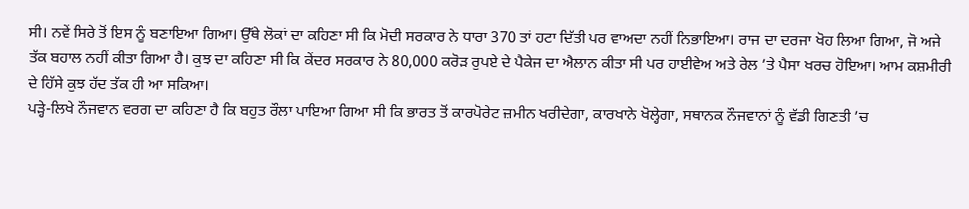ਸੀ। ਨਵੇਂ ਸਿਰੇ ਤੋਂ ਇਸ ਨੂੰ ਬਣਾਇਆ ਗਿਆ। ਉੱਥੇ ਲੋਕਾਂ ਦਾ ਕਹਿਣਾ ਸੀ ਕਿ ਮੋਦੀ ਸਰਕਾਰ ਨੇ ਧਾਰਾ 370 ਤਾਂ ਹਟਾ ਦਿੱਤੀ ਪਰ ਵਾਅਦਾ ਨਹੀਂ ਨਿਭਾਇਆ। ਰਾਜ ਦਾ ਦਰਜਾ ਖੋਹ ਲਿਆ ਗਿਆ, ਜੋ ਅਜੇ ਤੱਕ ਬਹਾਲ ਨਹੀਂ ਕੀਤਾ ਗਿਆ ਹੈ। ਕੁਝ ਦਾ ਕਹਿਣਾ ਸੀ ਕਿ ਕੇਂਦਰ ਸਰਕਾਰ ਨੇ 80,000 ਕਰੋੜ ਰੁਪਏ ਦੇ ਪੈਕੇਜ ਦਾ ਐਲਾਨ ਕੀਤਾ ਸੀ ਪਰ ਹਾਈਵੇਅ ਅਤੇ ਰੇਲ ’ਤੇ ਪੈਸਾ ਖਰਚ ਹੋਇਆ। ਆਮ ਕਸ਼ਮੀਰੀ ਦੇ ਹਿੱਸੇ ਕੁਝ ਹੱਦ ਤੱਕ ਹੀ ਆ ਸਕਿਆ।
ਪੜ੍ਹੇ-ਲਿਖੇ ਨੌਜਵਾਨ ਵਰਗ ਦਾ ਕਹਿਣਾ ਹੈ ਕਿ ਬਹੁਤ ਰੌਲਾ ਪਾਇਆ ਗਿਆ ਸੀ ਕਿ ਭਾਰਤ ਤੋਂ ਕਾਰਪੋਰੇਟ ਜ਼ਮੀਨ ਖਰੀਦੇਗਾ, ਕਾਰਖਾਨੇ ਖੋਲ੍ਹੇਗਾ, ਸਥਾਨਕ ਨੌਜਵਾਨਾਂ ਨੂੰ ਵੱਡੀ ਗਿਣਤੀ ’ਚ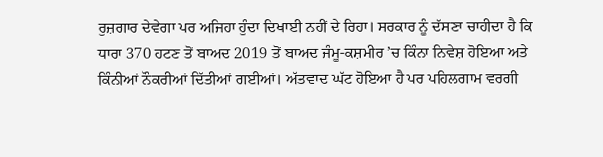ਰੁਜ਼ਗਾਰ ਦੇਵੇਗਾ ਪਰ ਅਜਿਹਾ ਹੁੰਦਾ ਦਿਖਾਈ ਨਹੀਂ ਦੇ ਰਿਹਾ। ਸਰਕਾਰ ਨੂੰ ਦੱਸਣਾ ਚਾਹੀਦਾ ਹੈ ਕਿ ਧਾਰਾ 370 ਹਟਣ ਤੋਂ ਬਾਅਦ 2019 ਤੋਂ ਬਾਅਦ ਜੰਮੂ-ਕਸ਼ਮੀਰ ’ਚ ਕਿੰਨਾ ਨਿਵੇਸ਼ ਹੋਇਆ ਅਤੇ ਕਿੰਨੀਆਂ ਨੌਕਰੀਆਂ ਦਿੱਤੀਆਂ ਗਈਆਂ। ਅੱਤਵਾਦ ਘੱਟ ਹੋਇਆ ਹੈ ਪਰ ਪਹਿਲਗਾਮ ਵਰਗੀ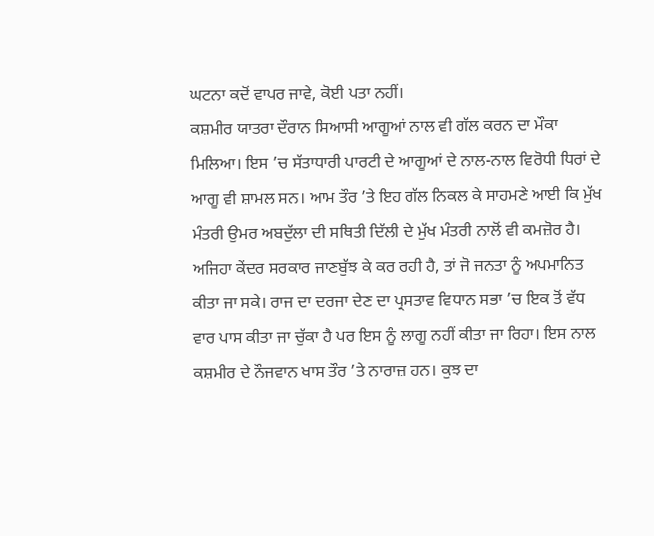ਘਟਨਾ ਕਦੋਂ ਵਾਪਰ ਜਾਵੇ, ਕੋਈ ਪਤਾ ਨਹੀਂ।
ਕਸ਼ਮੀਰ ਯਾਤਰਾ ਦੌਰਾਨ ਸਿਆਸੀ ਆਗੂਆਂ ਨਾਲ ਵੀ ਗੱਲ ਕਰਨ ਦਾ ਮੌਕਾ ਮਿਲਿਆ। ਇਸ ’ਚ ਸੱਤਾਧਾਰੀ ਪਾਰਟੀ ਦੇ ਆਗੂਆਂ ਦੇ ਨਾਲ-ਨਾਲ ਵਿਰੋਧੀ ਧਿਰਾਂ ਦੇ ਆਗੂ ਵੀ ਸ਼ਾਮਲ ਸਨ। ਆਮ ਤੌਰ ’ਤੇ ਇਹ ਗੱਲ ਨਿਕਲ ਕੇ ਸਾਹਮਣੇ ਆਈ ਕਿ ਮੁੱਖ ਮੰਤਰੀ ਉਮਰ ਅਬਦੁੱਲਾ ਦੀ ਸਥਿਤੀ ਦਿੱਲੀ ਦੇ ਮੁੱਖ ਮੰਤਰੀ ਨਾਲੋਂ ਵੀ ਕਮਜ਼ੋਰ ਹੈ। ਅਜਿਹਾ ਕੇਂਦਰ ਸਰਕਾਰ ਜਾਣਬੁੱਝ ਕੇ ਕਰ ਰਹੀ ਹੈ, ਤਾਂ ਜੋ ਜਨਤਾ ਨੂੰ ਅਪਮਾਨਿਤ ਕੀਤਾ ਜਾ ਸਕੇ। ਰਾਜ ਦਾ ਦਰਜਾ ਦੇਣ ਦਾ ਪ੍ਰਸਤਾਵ ਵਿਧਾਨ ਸਭਾ ’ਚ ਇਕ ਤੋਂ ਵੱਧ ਵਾਰ ਪਾਸ ਕੀਤਾ ਜਾ ਚੁੱਕਾ ਹੈ ਪਰ ਇਸ ਨੂੰ ਲਾਗੂ ਨਹੀਂ ਕੀਤਾ ਜਾ ਰਿਹਾ। ਇਸ ਨਾਲ ਕਸ਼ਮੀਰ ਦੇ ਨੌਜਵਾਨ ਖਾਸ ਤੌਰ ’ਤੇ ਨਾਰਾਜ਼ ਹਨ। ਕੁਝ ਦਾ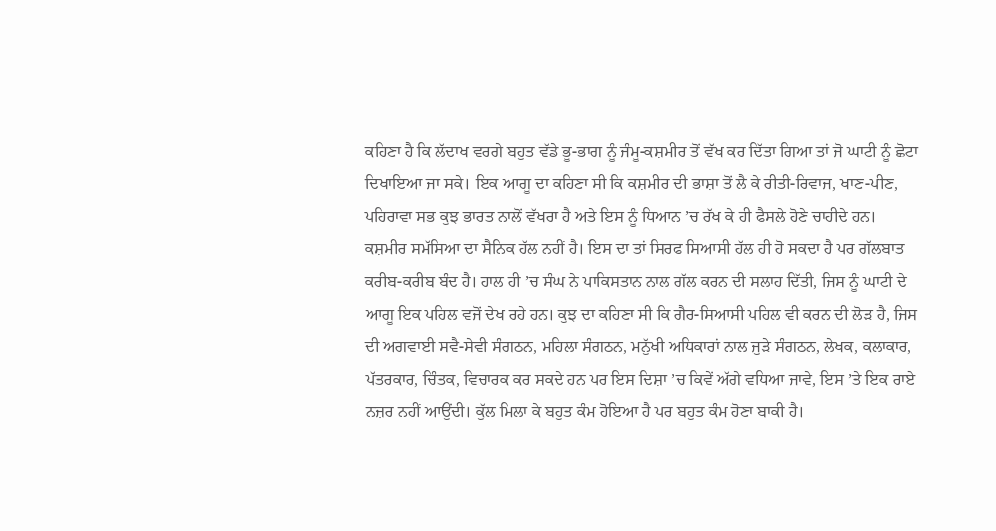ਕਹਿਣਾ ਹੈ ਕਿ ਲੱਦਾਖ ਵਰਗੇ ਬਹੁਤ ਵੱਡੇ ਭੂ-ਭਾਗ ਨੂੰ ਜੰਮੂ-ਕਸ਼ਮੀਰ ਤੋਂ ਵੱਖ ਕਰ ਦਿੱਤਾ ਗਿਆ ਤਾਂ ਜੋ ਘਾਟੀ ਨੂੰ ਛੋਟਾ ਦਿਖਾਇਆ ਜਾ ਸਕੇ। ਇਕ ਆਗੂ ਦਾ ਕਹਿਣਾ ਸੀ ਕਿ ਕਸ਼ਮੀਰ ਦੀ ਭਾਸ਼ਾ ਤੋਂ ਲੈ ਕੇ ਰੀਤੀ-ਰਿਵਾਜ, ਖਾਣ-ਪੀਣ, ਪਹਿਰਾਵਾ ਸਭ ਕੁਝ ਭਾਰਤ ਨਾਲੋਂ ਵੱਖਰਾ ਹੈ ਅਤੇ ਇਸ ਨੂੰ ਧਿਆਨ ’ਚ ਰੱਖ ਕੇ ਹੀ ਫੈਸਲੇ ਹੋਣੇ ਚਾਹੀਦੇ ਹਨ।
ਕਸ਼ਮੀਰ ਸਮੱਸਿਆ ਦਾ ਸੈਨਿਕ ਹੱਲ ਨਹੀਂ ਹੈ। ਇਸ ਦਾ ਤਾਂ ਸਿਰਫ ਸਿਆਸੀ ਹੱਲ ਹੀ ਹੋ ਸਕਦਾ ਹੈ ਪਰ ਗੱਲਬਾਤ ਕਰੀਬ-ਕਰੀਬ ਬੰਦ ਹੈ। ਹਾਲ ਹੀ ’ਚ ਸੰਘ ਨੇ ਪਾਕਿਸਤਾਨ ਨਾਲ ਗੱਲ ਕਰਨ ਦੀ ਸਲਾਹ ਦਿੱਤੀ, ਜਿਸ ਨੂੰ ਘਾਟੀ ਦੇ ਆਗੂ ਇਕ ਪਹਿਲ ਵਜੋਂ ਦੇਖ ਰਹੇ ਹਨ। ਕੁਝ ਦਾ ਕਹਿਣਾ ਸੀ ਕਿ ਗੈਰ-ਸਿਆਸੀ ਪਹਿਲ ਵੀ ਕਰਨ ਦੀ ਲੋੜ ਹੈ, ਜਿਸ ਦੀ ਅਗਵਾਈ ਸਵੈ-ਸੇਵੀ ਸੰਗਠਨ, ਮਹਿਲਾ ਸੰਗਠਨ, ਮਨੁੱਖੀ ਅਧਿਕਾਰਾਂ ਨਾਲ ਜੁੜੇ ਸੰਗਠਨ, ਲੇਖਕ, ਕਲਾਕਾਰ, ਪੱਤਰਕਾਰ, ਚਿੰਤਕ, ਵਿਚਾਰਕ ਕਰ ਸਕਦੇ ਹਨ ਪਰ ਇਸ ਦਿਸ਼ਾ ’ਚ ਕਿਵੇਂ ਅੱਗੇ ਵਧਿਆ ਜਾਵੇ, ਇਸ ’ਤੇ ਇਕ ਰਾਏ ਨਜ਼ਰ ਨਹੀਂ ਆਉਂਦੀ। ਕੁੱਲ ਮਿਲਾ ਕੇ ਬਹੁਤ ਕੰਮ ਹੋਇਆ ਹੈ ਪਰ ਬਹੁਤ ਕੰਮ ਹੋਣਾ ਬਾਕੀ ਹੈ।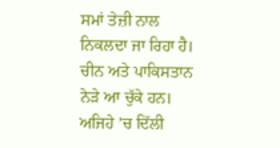ਸਮਾਂ ਤੇਜ਼ੀ ਨਾਲ ਨਿਕਲਦਾ ਜਾ ਰਿਹਾ ਹੈ। ਚੀਨ ਅਤੇ ਪਾਕਿਸਤਾਨ ਨੇੜੇ ਆ ਚੁੱਕੇ ਹਨ। ਅਜਿਹੇ ’ਚ ਦਿੱਲੀ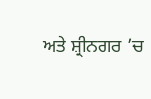ਅਤੇ ਸ਼੍ਰੀਨਗਰ ’ਚ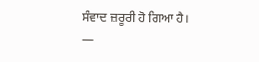ਸੰਵਾਦ ਜ਼ਰੂਰੀ ਹੋ ਗਿਆ ਹੈ।
—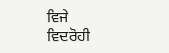ਵਿਜੇ ਵਿਦਰੋਹੀ